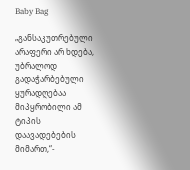Baby Bag

„განსაკუთრებული არაფერი არ ხდება, უბრალოდ გადაჭარბებული ყურადღებაა მიპყრობილი ამ ტიპის დაავადებების მიმართ,“-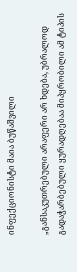ინფექციონისტი მაია ბუწაშვილი

„განსაკუთრებული არაფერი არ ხდება, უბრალოდ გადაჭარბებული ყურადღებაა მიპყრობილი ამ ტიპის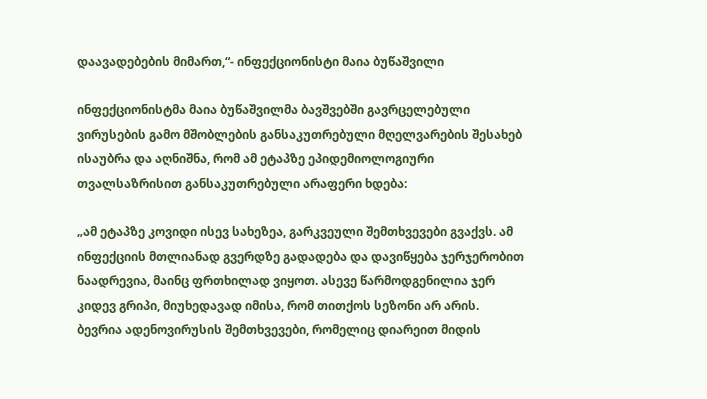დაავადებების მიმართ,“- ინფექციონისტი მაია ბუწაშვილი

ინფექციონისტმა მაია ბუწაშვილმა ბავშვებში გავრცელებული ვირუსების გამო მშობლების განსაკუთრებული მღელვარების შესახებ ისაუბრა და აღნიშნა, რომ ამ ეტაპზე ეპიდემიოლოგიური თვალსაზრისით განსაკუთრებული არაფერი ხდება:

„ამ ეტაპზე კოვიდი ისევ სახეზეა, გარკვეული შემთხვევები გვაქვს. ამ ინფექციის მთლიანად გვერდზე გადადება და დავიწყება ჯერჯერობით ნაადრევია, მაინც ფრთხილად ვიყოთ. ასევე წარმოდგენილია ჯერ კიდევ გრიპი, მიუხედავად იმისა, რომ თითქოს სეზონი არ არის. ბევრია ადენოვირუსის შემთხვევები, რომელიც დიარეით მიდის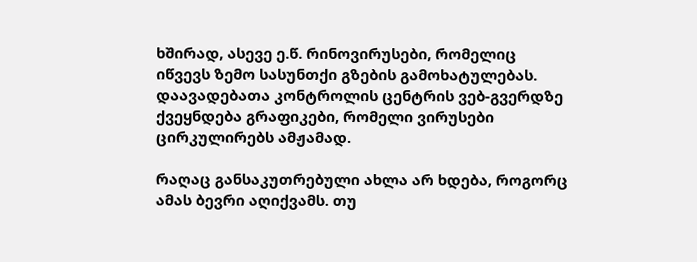ხშირად, ასევე ე.წ. რინოვირუსები, რომელიც იწვევს ზემო სასუნთქი გზების გამოხატულებას. დაავადებათა კონტროლის ცენტრის ვებ-გვერდზე ქვეყნდება გრაფიკები, რომელი ვირუსები ცირკულირებს ამჟამად.

რაღაც განსაკუთრებული ახლა არ ხდება, როგორც ამას ბევრი აღიქვამს. თუ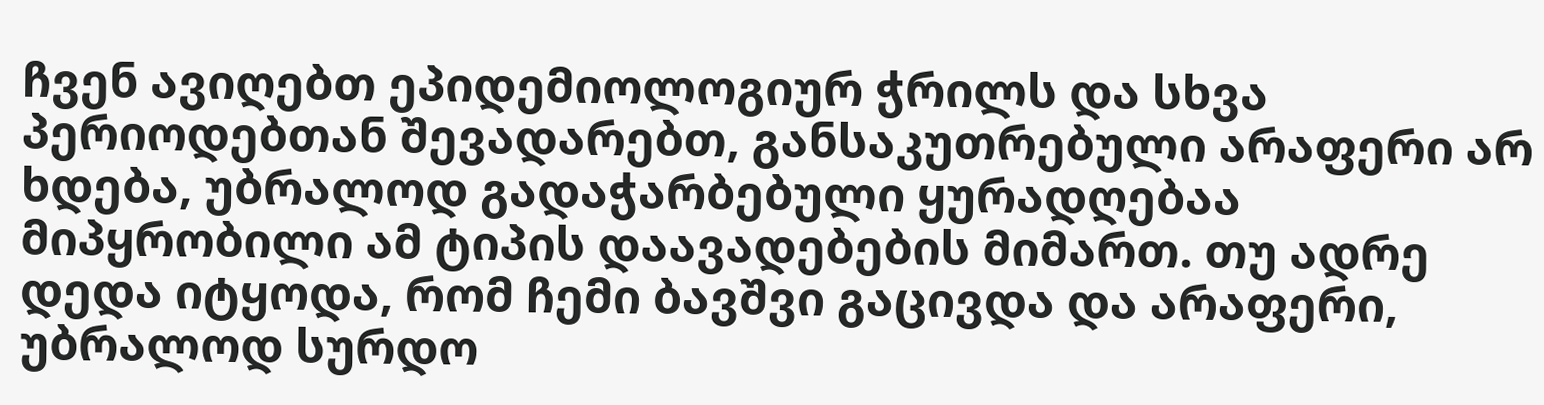ჩვენ ავიღებთ ეპიდემიოლოგიურ ჭრილს და სხვა პერიოდებთან შევადარებთ, განსაკუთრებული არაფერი არ ხდება, უბრალოდ გადაჭარბებული ყურადღებაა მიპყრობილი ამ ტიპის დაავადებების მიმართ. თუ ადრე დედა იტყოდა, რომ ჩემი ბავშვი გაცივდა და არაფერი, უბრალოდ სურდო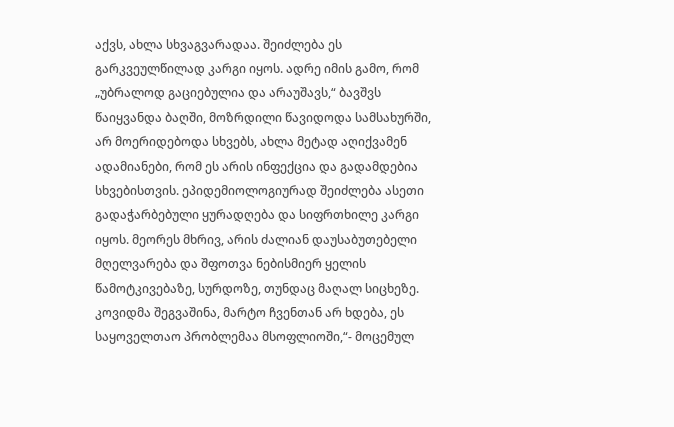აქვს, ახლა სხვაგვარადაა. შეიძლება ეს გარკვეულწილად კარგი იყოს. ადრე იმის გამო, რომ „უბრალოდ გაციებულია და არაუშავს,“ ბავშვს წაიყვანდა ბაღში, მოზრდილი წავიდოდა სამსახურში, არ მოერიდებოდა სხვებს, ახლა მეტად აღიქვამენ ადამიანები, რომ ეს არის ინფექცია და გადამდებია სხვებისთვის. ეპიდემიოლოგიურად შეიძლება ასეთი გადაჭარბებული ყურადღება და სიფრთხილე კარგი იყოს. მეორეს მხრივ, არის ძალიან დაუსაბუთებელი მღელვარება და შფოთვა ნებისმიერ ყელის წამოტკივებაზე, სურდოზე, თუნდაც მაღალ სიცხეზე. კოვიდმა შეგვაშინა, მარტო ჩვენთან არ ხდება, ეს საყოველთაო პრობლემაა მსოფლიოში,“- მოცემულ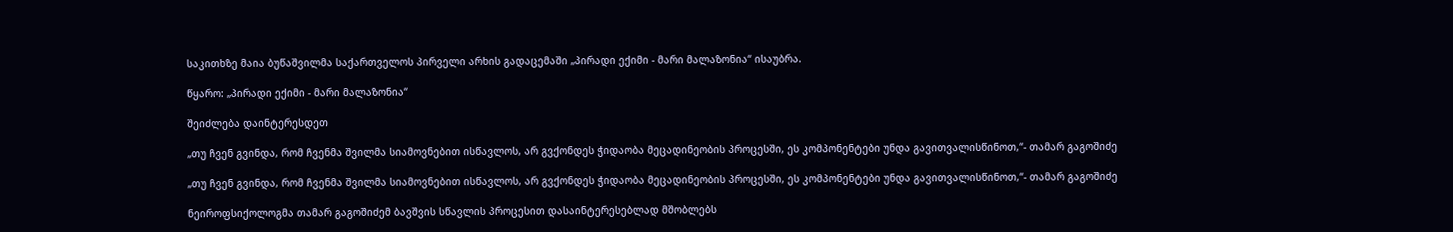საკითხზე მაია ბუწაშვილმა საქართველოს პირველი არხის გადაცემაში „პირადი ექიმი - მარი მალაზონია“ ისაუბრა.

წყარო: „პირადი ექიმი - მარი მალაზონია“

შეიძლება დაინტერესდეთ

„თუ ჩვენ გვინდა, რომ ჩვენმა შვილმა სიამოვნებით ისწავლოს, არ გვქონდეს ჭიდაობა მეცადინეობის პროცესში, ეს კომპონენტები უნდა გავითვალისწინოთ,“- თამარ გაგოშიძე

„თუ ჩვენ გვინდა, რომ ჩვენმა შვილმა სიამოვნებით ისწავლოს, არ გვქონდეს ჭიდაობა მეცადინეობის პროცესში, ეს კომპონენტები უნდა გავითვალისწინოთ,“- თამარ გაგოშიძე

ნეიროფსიქოლოგმა თამარ გაგოშიძემ ბავშვის სწავლის პროცესით დასაინტერესებლად მშობლებს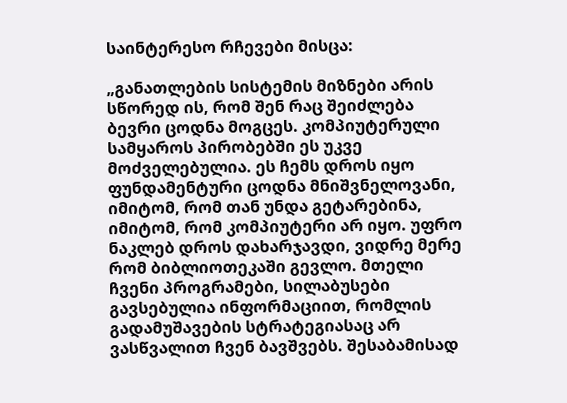საინტერესო რჩევები მისცა:

„განათლების სისტემის მიზნები არის სწორედ ის, რომ შენ რაც შეიძლება ბევრი ცოდნა მოგცეს. კომპიუტერული სამყაროს პირობებში ეს უკვე მოძველებულია. ეს ჩემს დროს იყო ფუნდამენტური ცოდნა მნიშვნელოვანი, იმიტომ, რომ თან უნდა გეტარებინა, იმიტომ, რომ კომპიუტერი არ იყო. უფრო ნაკლებ დროს დახარჯავდი, ვიდრე მერე რომ ბიბლიოთეკაში გევლო. მთელი ჩვენი პროგრამები, სილაბუსები გავსებულია ინფორმაციით, რომლის გადამუშავების სტრატეგიასაც არ ვასწვალით ჩვენ ბავშვებს. შესაბამისად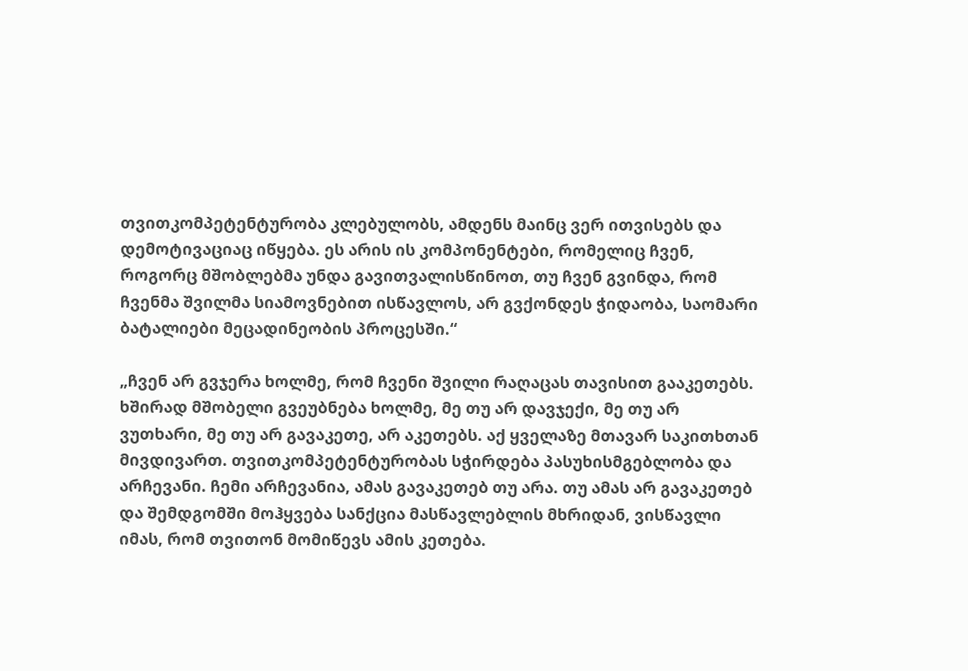თვითკომპეტენტურობა კლებულობს, ამდენს მაინც ვერ ითვისებს და დემოტივაციაც იწყება. ეს არის ის კომპონენტები, რომელიც ჩვენ, როგორც მშობლებმა უნდა გავითვალისწინოთ, თუ ჩვენ გვინდა, რომ ჩვენმა შვილმა სიამოვნებით ისწავლოს, არ გვქონდეს ჭიდაობა, საომარი ბატალიები მეცადინეობის პროცესში.“

„ჩვენ არ გვჯერა ხოლმე, რომ ჩვენი შვილი რაღაცას თავისით გააკეთებს. ხშირად მშობელი გვეუბნება ხოლმე, მე თუ არ დავჯექი, მე თუ არ ვუთხარი, მე თუ არ გავაკეთე, არ აკეთებს. აქ ყველაზე მთავარ საკითხთან მივდივართ. თვითკომპეტენტურობას სჭირდება პასუხისმგებლობა და არჩევანი. ჩემი არჩევანია, ამას გავაკეთებ თუ არა. თუ ამას არ გავაკეთებ და შემდგომში მოჰყვება სანქცია მასწავლებლის მხრიდან, ვისწავლი იმას, რომ თვითონ მომიწევს ამის კეთება.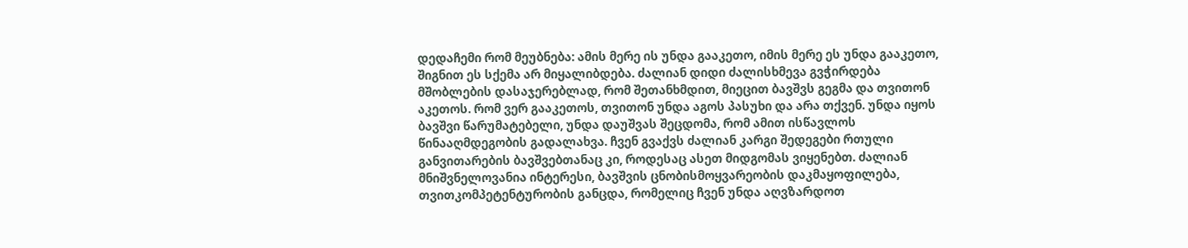დედაჩემი რომ მეუბნება: ამის მერე ის უნდა გააკეთო, იმის მერე ეს უნდა გააკეთო, შიგნით ეს სქემა არ მიყალიბდება. ძალიან დიდი ძალისხმევა გვჭირდება მშობლების დასაჯერებლად, რომ შეთანხმდით, მიეცით ბავშვს გეგმა და თვითონ აკეთოს. რომ ვერ გააკეთოს, თვითონ უნდა აგოს პასუხი და არა თქვენ. უნდა იყოს ბავშვი წარუმატებელი, უნდა დაუშვას შეცდომა, რომ ამით ისწავლოს წინააღმდეგობის გადალახვა. ჩვენ გვაქვს ძალიან კარგი შედეგები რთული განვითარების ბავშვებთანაც კი, როდესაც ასეთ მიდგომას ვიყენებთ. ძალიან მნიშვნელოვანია ინტერესი, ბავშვის ცნობისმოყვარეობის დაკმაყოფილება, თვითკომპეტენტურობის განცდა, რომელიც ჩვენ უნდა აღვზარდოთ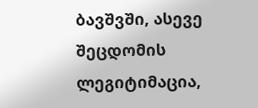ბავშვში, ასევე შეცდომის ლეგიტიმაცია,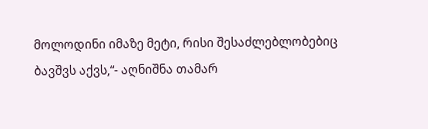მოლოდინი იმაზე მეტი, რისი შესაძლებლობებიც ბავშვს აქვს,“- აღნიშნა თამარ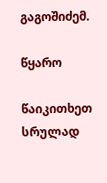გაგოშიძემ.

წყარო

წაიკითხეთ სრულად